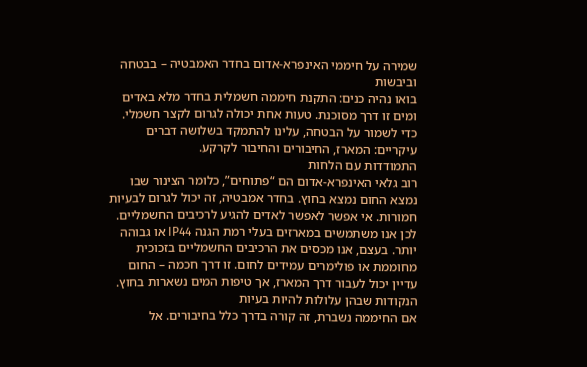שמירה על חיממי האינפרא-אדום בחדר האמבטיה – בבטחה וביבשות
בואו נהיה כנים: התקנת חיממה חשמלית בחדר מלא באדים ומים זו דרך מסוכנת. טעות אחת יכולה לגרום לקצר חשמלי. כדי לשמור על הבטחה, עלינו להתמקד בשלושה דברים עיקריים: המארז, החיבורים והחיבור לקרקע.
התמודדות עם הלחות
רוב גלאי האינפרא-אדום הם “פתוחים”, כלומר הצינור שבו נמצא החום נמצא בחוץ. בחדר אמבטיה, זה יכול לגרום לבעיות חמורות. אי אפשר לאפשר לאדים להגיע לרכיבים החשמליים.
לכן אנו משתמשים במארזים בעלי רמת הגנה IP44 או גבוהה יותר. בעצם, אנו מכסים את הרכיבים החשמליים בזכוכית מחוממת או פולימרים עמידים לחום. זו דרך חכמה – החום עדיין יכול לעבור דרך המארז, אך טיפות המים נשארות בחוץ.
הנקודות שבהן עלולות להיות בעיות
אם החיממה נשברת, זה קורה בדרך כלל בחיבורים. אל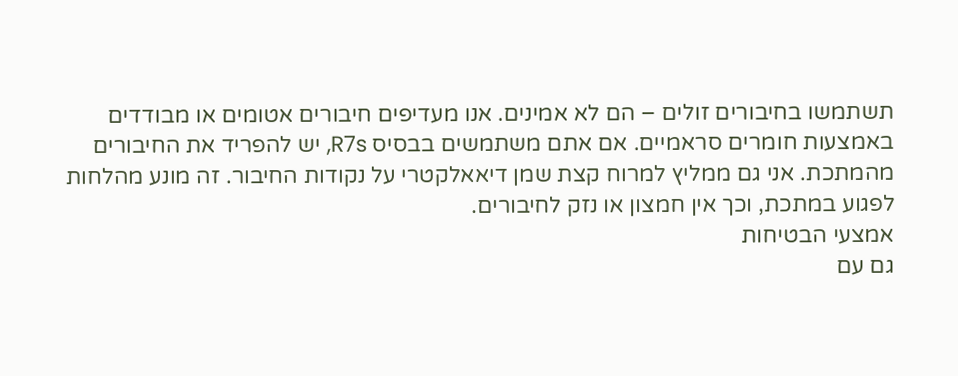תשתמשו בחיבורים זולים – הם לא אמינים. אנו מעדיפים חיבורים אטומים או מבודדים באמצעות חומרים סראמיים. אם אתם משתמשים בבסיס R7s, יש להפריד את החיבורים מהמתכת. אני גם ממליץ למרוח קצת שמן דיאאלקטרי על נקודות החיבור. זה מונע מהלחות לפגוע במתכת, וכך אין חמצון או נזק לחיבורים.
אמצעי הבטיחות
גם עם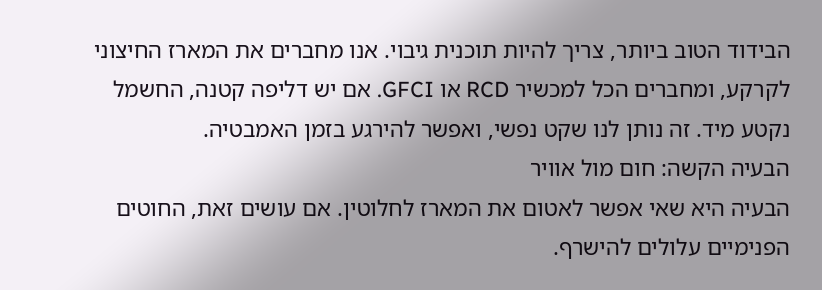הבידוד הטוב ביותר, צריך להיות תוכנית גיבוי. אנו מחברים את המארז החיצוני לקרקע, ומחברים הכל למכשיר RCD או GFCI. אם יש דליפה קטנה, החשמל נקטע מיד. זה נותן לנו שקט נפשי, ואפשר להירגע בזמן האמבטיה.
הבעיה הקשה: חום מול אוויר
הבעיה היא שאי אפשר לאטום את המארז לחלוטין. אם עושים זאת, החוטים הפנימיים עלולים להישרף.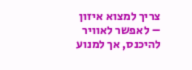צריך למצוא איזון – לאפשר לאוויר להיכנס, אך למנוע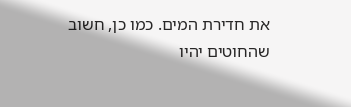את חדירת המים. כמו כן, חשוב שהחוטים יהיו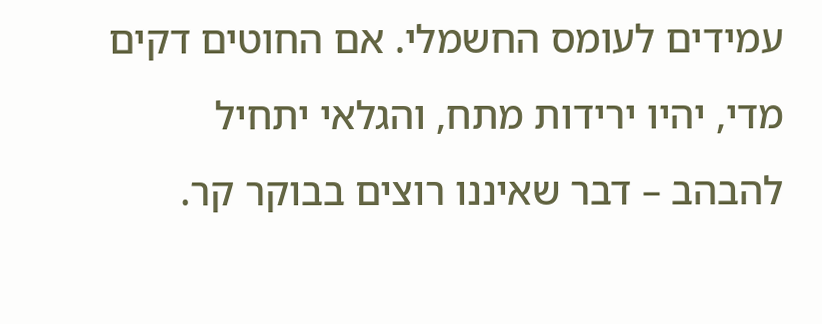עמידים לעומס החשמלי. אם החוטים דקים מדי, יהיו ירידות מתח, והגלאי יתחיל להבהב – דבר שאיננו רוצים בבוקר קר.